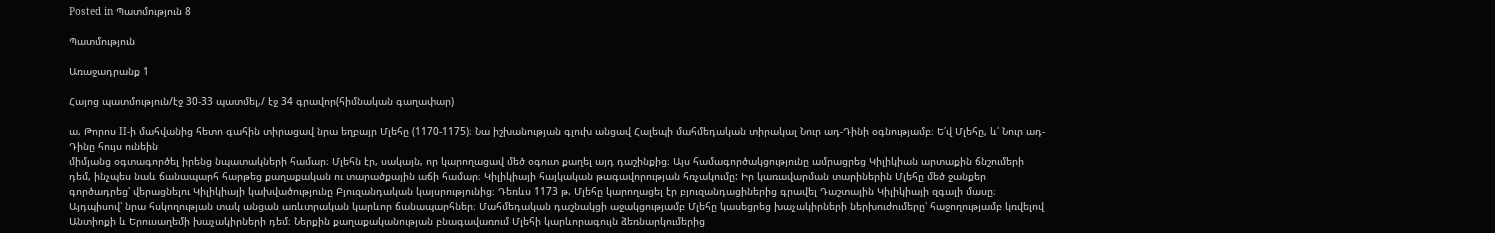Posted in Պատմություն 8

Պատմություն

Առաջադրանք 1

Հայոց պատմություն/էջ 30-33 պատմել,/ էջ 34 գրավոր(հիմնական գաղափար)

ա. Թորոս II-ի մահվանից հետո գահին տիրացավ նրա եղբայր Մլեհը (1170-1175)։ Նա իշխանության գլուխ անցավ Հալեպի մահմեդական տիրակալ Նուր ադ-Դինի օգնությամբ։ Ե՛վ Մլեհը, և՛ Նուր ադ-Դինը հույս ունեին
միմյանց օգտագործել իրենց նպատակների համար։ Մլեհն էր, սակայն, որ կարողացավ մեծ օգուտ քաղել այդ դաշինքից։ Այս համագործակցությունը ամրացրեց Կիլիկիան արտաքին ճնշումերի դեմ, ինչպես նաև ճանապարհ հարթեց քաղաքական ու տարածքային աճի համար։ Կիլիկիայի հայկական թագավորության հռչակումը: Իր կառավարման տարիներին Մլեհը մեծ ջանքեր գործադրեց՝ վերացնելու Կիլիկիայի կախվածությունը Բյուզանդական կայսրությունից։ Դեռևս 1173 թ. Մլեհը կարողացել էր բյուզանդացիներից գրավել Դաշտային Կիլիկիայի զգալի մասը։ Այդպիսով՝ նրա հսկողության տակ անցան առևտրական կարևոր ճանապարհներ։ Մահմեդական դաշնակցի աջակցությամբ Մլեհը կասեցրեց խաչակիրների ներխուժումերը՝ հաջողությամբ կռվելով Անտիոքի և Երուսաղեմի խաչակիրների դեմ։ Ներքին քաղաքականության բնագավառում Մլեհի կարևորագույն ձեռնարկումերից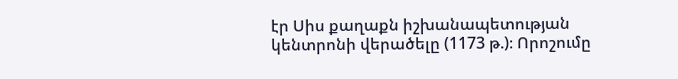էր Սիս քաղաքն իշխանապետության կենտրոնի վերածելը (1173 թ.)։ Որոշումը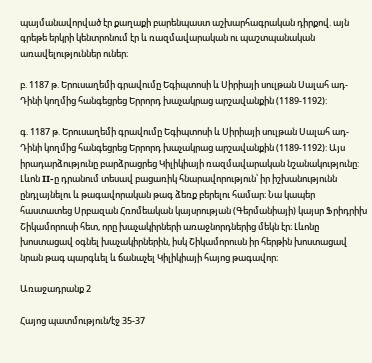պայմանավորված էր քաղաքի բարենպաստ աշխարհագրական դիրքով. այն գրեթե երկրի կենտրոնում էր և ռազմավարական ու պաշտպանական առավելություններ ուներ։

բ. 1187 թ. Երուսաղեմի գրավումը Եգիպտոսի և Սիրիայի սուլթան Սալահ ադ-Դինի կողմից հանգեցրեց Երրորդ խաչակրաց արշավանքին (1189-1192):

գ. 1187 թ. Երուսաղեմի գրավումը Եգիպտոսի և Սիրիայի սուլթան Սալահ ադ-Դինի կողմից հանգեցրեց Երրորդ խաչակրաց արշավանքին (1189-1192): Այս իրադարձությունը բարձրացրեց Կիլիկիայի ռազմավարական նշանակությունը: Լևոն II-ը դրանում տեսավ բացառիկ հնարավորություն՝ իր իշխանությունն ընդլայնելու և թագավորական թագ ձեռք բերելու համար։ Նա կապեր հաստատեց Սրբազան Հռոմեական կայսրության (Գերմանիայի) կայսր Ֆրիդրիխ Շիկամորուսի հետ, որը խաչակիրների առաջնորդներից մեկն էր։ Լևոնը խոստացավ օգնել խաչակիրներին, իսկ Շիկամորուսն իր հերթին խոստացավ նրան թագ պարգևել և ճանաչել Կիլիկիայի հայոց թագավոր։

Առաջադրանք 2

Հայոց պատմություն/էջ 35-37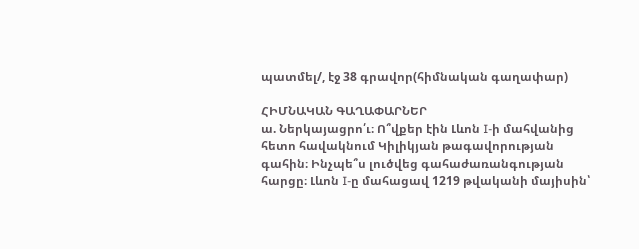պատմել/, էջ 38 գրավոր(հիմնական գաղափար)

ՀԻՄՆԱԿԱՆ ԳԱՂԱՓԱՐՆԵՐ
ա. Ներկայացրո՛ւ։ Ո՞վքեր էին Լևոն I-ի մահվանից
հետո հավակնում Կիլիկյան թագավորության
գահին։ Ինչպե՞ս լուծվեց գահաժառանգության
հարցը։ Լևոն I-ը մահացավ 1219 թվականի մայիսին՝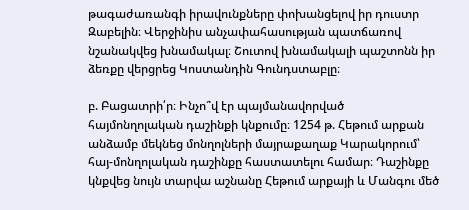թագաժառանգի իրավունքները փոխանցելով իր դուստր Զաբելին։ Վերջինիս անչափահասության պատճառով նշանակվեց խնամակալ։ Շուտով խնամակալի պաշտոնն իր ձեռքը վերցրեց Կոստանդին Գունդստաբլը։

բ. Բացատրի՛ր։ Ինչո՞վ էր պայմանավորված հայմոնղոլական դաշինքի կնքումը։ 1254 թ. Հեթում արքան անձամբ մեկնեց մոնղոլների մայրաքաղաք Կարակորում՝ հայ-մոնղոլական դաշինքը հաստատելու համար։ Դաշինքը կնքվեց նույն տարվա աշնանը Հեթում արքայի և Մանգու մեծ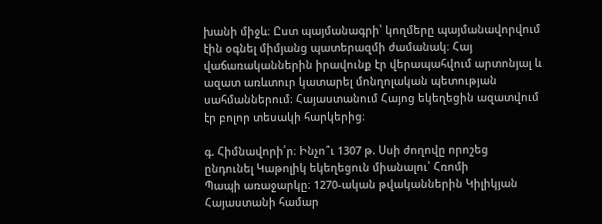խանի միջև։ Ըստ պայմանագրի՝ կողմերը պայմանավորվում էին օգնել միմյանց պատերազմի ժամանակ։ Հայ վաճառականներին իրավունք էր վերապահվում արտոնյալ և ազատ առևտուր կատարել մոնղոլական պետության սահմաններում։ Հայաստանում Հայոց եկեղեցին ազատվում էր բոլոր տեսակի հարկերից։

գ. Հիմնավորի՛ր։ Ինչո՞ւ 1307 թ. Սսի ժողովը որոշեց
ընդունել Կաթոլիկ եկեղեցուն միանալու՝ Հռոմի
Պապի առաջարկը։ 1270-ական թվականներին Կիլիկյան Հայաստանի համար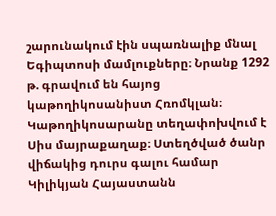շարունակում էին սպառնալիք մնալ Եգիպտոսի մամլուքները։ Նրանք 1292 թ. գրավում են հայոց կաթողիկոսանիստ Հռոմկլան։ Կաթողիկոսարանը տեղափոխվում է Սիս մայրաքաղաք։ Ստեղծված ծանր վիճակից դուրս գալու համար Կիլիկյան Հայաստանն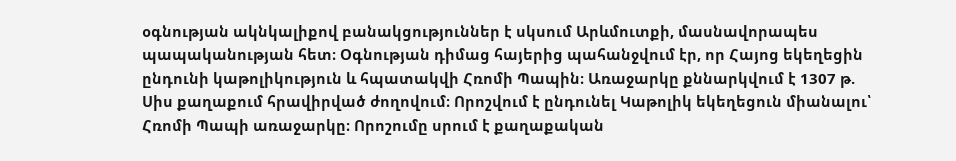օգնության ակնկալիքով բանակցություններ է սկսում Արևմուտքի, մասնավորապես պապականության հետ։ Օգնության դիմաց հայերից պահանջվում էր, որ Հայոց եկեղեցին ընդունի կաթոլիկություն և հպատակվի Հռոմի Պապին։ Առաջարկը քննարկվում է 1307 թ. Սիս քաղաքում հրավիրված ժողովում։ Որոշվում է ընդունել Կաթոլիկ եկեղեցուն միանալու՝ Հռոմի Պապի առաջարկը։ Որոշումը սրում է քաղաքական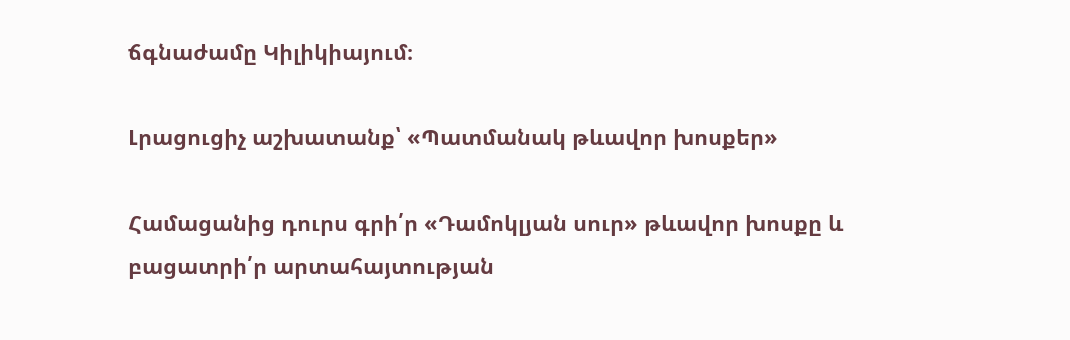ճգնաժամը Կիլիկիայում։

Լրացուցիչ աշխատանք՝ «Պատմանակ թևավոր խոսքեր»

Համացանից դուրս գրի՛ր «Դամոկլյան սուր» թևավոր խոսքը և բացատրի՛ր արտահայտության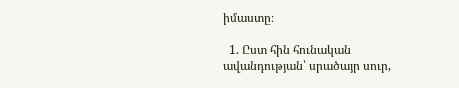իմաստը։

  1. Ըստ հին հունական ավանդության՝ սրածայր սուր,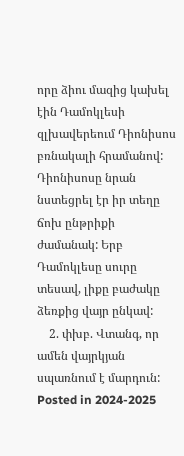որը ձիու մազից կախել էին Դամոկլեսի զլխավերեում Դիոնիսոս բռնակալի հրամանով: Դիոնիսոսը նրան նստեցրել էր իր տեղը ճոխ ընթրիքի ժամանակ: Երբ Դամոկլեսը սուրը տեսավ, լիքը բաժակը ձեռքից վայր ընկավ:
    2. փխբ. Վտանգ, որ ամեն վայրկյան սպառնում է մարդուն:
Posted in 2024-2025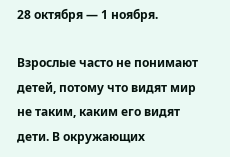28 октября — 1 ноября.

Взрослые часто не понимают детей, потому что видят мир не таким, каким его видят дети. В окружающих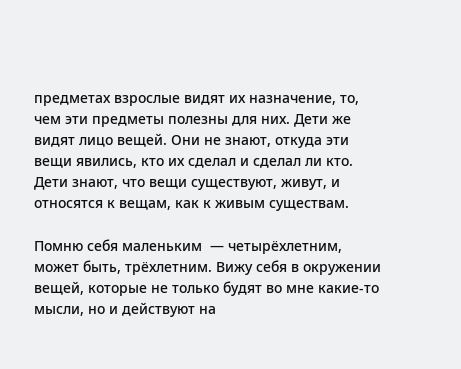предметах взрослые видят их назначение, то, чем эти предметы полезны для них. Дети же видят лицо вещей. Они не знают, откуда эти вещи явились, кто их сделал и сделал ли кто. Дети знают, что вещи существуют, живут, и относятся к вещам, как к живым существам.

Помню себя маленьким  — четырёхлетним, может быть, трёхлетним. Вижу себя в окружении вещей, которые не только будят во мне какие-то мысли, но и действуют на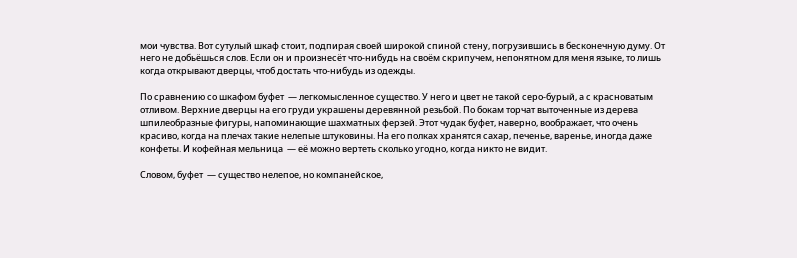мои чувства. Вот сутулый шкаф стоит, подпирая своей широкой спиной стену, погрузившись в бесконечную думу. От него не добьёшься слов. Если он и произнесёт что-нибудь на своём скрипучем, непонятном для меня языке, то лишь когда открывают дверцы, чтоб достать что-нибудь из одежды.

По сравнению со шкафом буфет  — легкомысленное существо. У него и цвет не такой серо-бурый, а с красноватым отливом. Верхние дверцы на его груди украшены деревянной резьбой. По бокам торчат выточенные из дерева шпилеобразные фигуры, напоминающие шахматных ферзей. Этот чудак буфет, наверно, воображает, что очень красиво, когда на плечах такие нелепые штуковины. На его полках хранятся сахар, печенье, варенье, иногда даже конфеты. И кофейная мельница  — её можно вертеть сколько угодно, когда никто не видит.

Словом, буфет  — существо нелепое, но компанейское,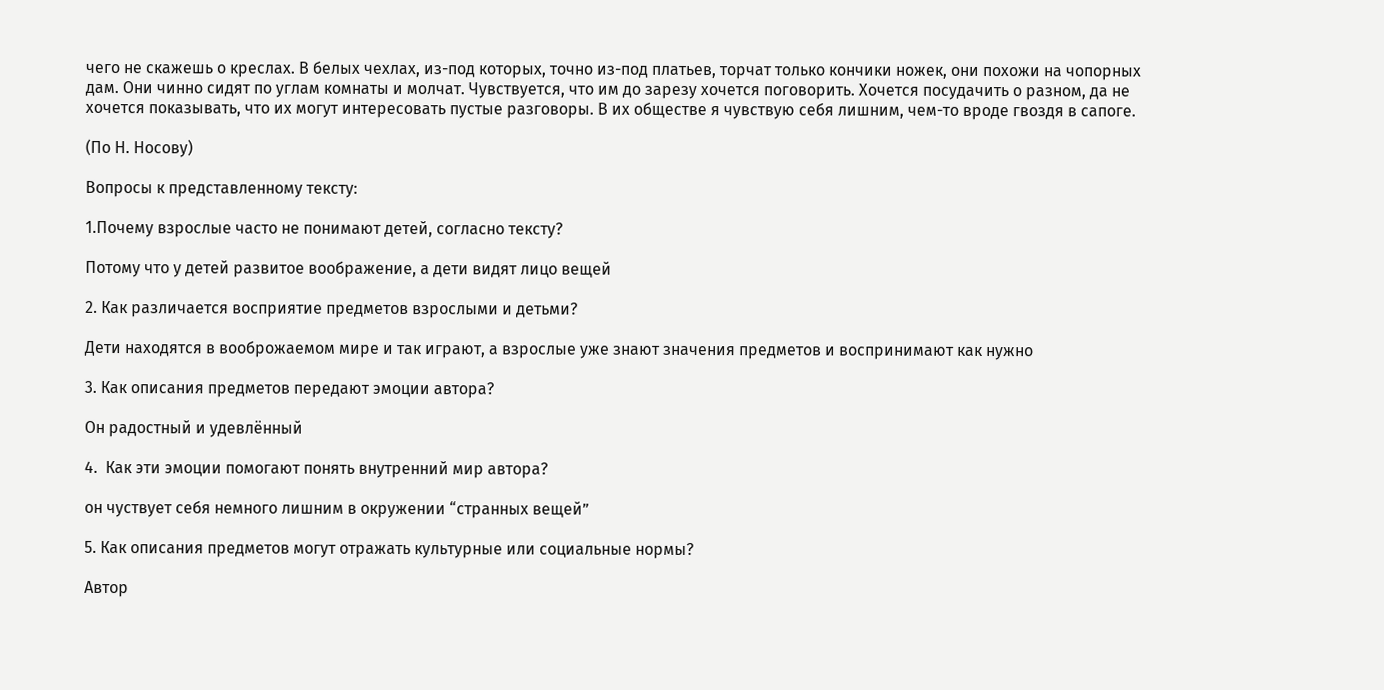чего не скажешь о креслах. В белых чехлах, из-под которых, точно из-под платьев, торчат только кончики ножек, они похожи на чопорных дам. Они чинно сидят по углам комнаты и молчат. Чувствуется, что им до зарезу хочется поговорить. Хочется посудачить о разном, да не хочется показывать, что их могут интересовать пустые разговоры. В их обществе я чувствую себя лишним, чем-то вроде гвоздя в сапоге.

(По Н. Носову)

Вопросы к представленному тексту:

1.Почему взрослые часто не понимают детей, согласно тексту?

Потому что у детей развитое воображение, а дети видят лицо вещей

2. Как различается восприятие предметов взрослыми и детьми?

Дети находятся в вооброжаемом мире и так играют, а взрослые уже знают значения предметов и воспринимают как нужно

3. Как описания предметов передают эмоции автора?

Он радостный и удевлённый

4.  Как эти эмоции помогают понять внутренний мир автора?

он чуствует себя немного лишним в окружении “странных вещей”

5. Как описания предметов могут отражать культурные или социальные нормы?

Автор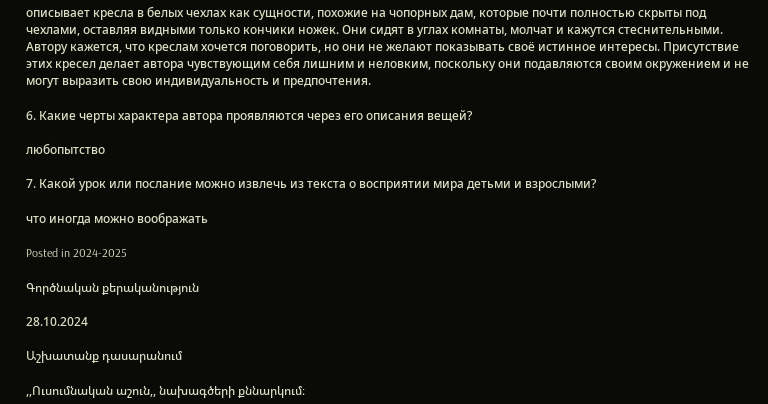описывает кресла в белых чехлах как сущности, похожие на чопорных дам, которые почти полностью скрыты под чехлами, оставляя видными только кончики ножек. Они сидят в углах комнаты, молчат и кажутся стеснительными. Автору кажется, что креслам хочется поговорить, но они не желают показывать своё истинное интересы. Присутствие этих кресел делает автора чувствующим себя лишним и неловким, поскольку они подавляются своим окружением и не могут выразить свою индивидуальность и предпочтения.

6. Какие черты характера автора проявляются через его описания вещей?

любопытство

7. Какой урок или послание можно извлечь из текста о восприятии мира детьми и взрослыми?

что иногда можно воображать

Posted in 2024-2025

Գործնական քերականություն

28.10.2024

Աշխատանք դասարանում

,,Ուսումնական աշուն,, նախագծերի քննարկում։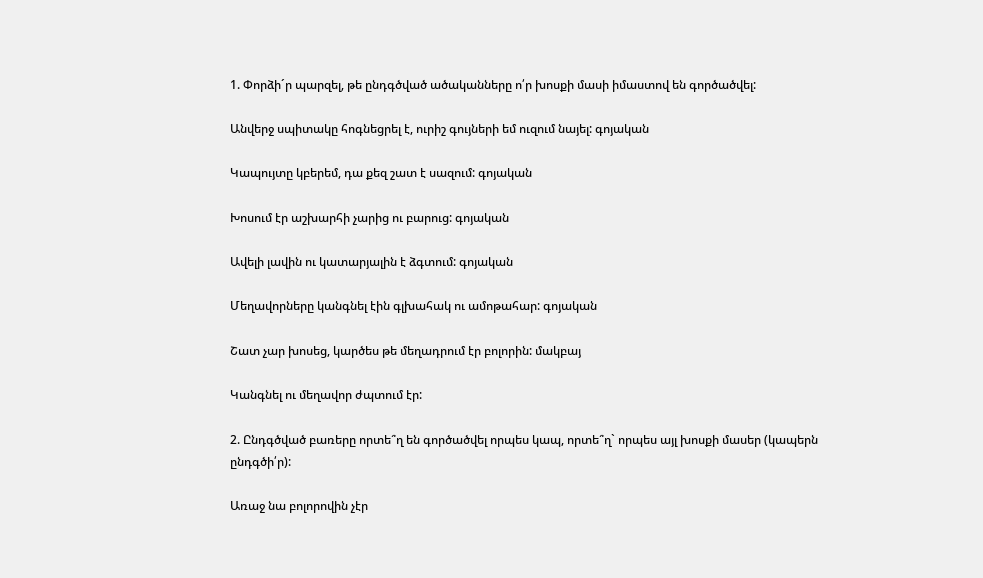1. Փորձի´ր պարզել, թե ընդգծված ածականները ո՛ր խոսքի մասի իմաստով են գործածվել:

Անվերջ սպիտակը հոգնեցրել է, ուրիշ գույների եմ ուզում նայել: գոյական

Կապույտը կբերեմ, դա քեզ շատ է սազում: գոյական

Խոսում էր աշխարհի չարից ու բարուց: գոյական

Ավելի լավին ու կատարյալին է ձգտում: գոյական

Մեղավորները կանգնել էին գլխահակ ու ամոթահար: գոյական

Շատ չար խոսեց, կարծես թե մեղադրում էր բոլորին: մակբայ

Կանգնել ու մեղավոր ժպտում էր:

2. Ընդգծված բառերը որտե՞ղ են գործածվել որպես կապ, որտե՞ղ` որպես այլ խոսքի մասեր (կապերն ընդգծի՛ր):

Առաջ նա բոլորովին չէր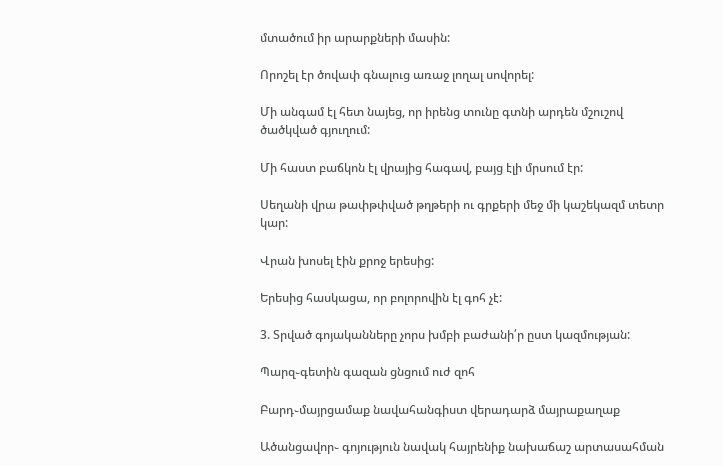մտածում իր արարքների մասին:

Որոշել էր ծովափ գնալուց առաջ լողալ սովորել:

Մի անգամ էլ հետ նայեց, որ իրենց տունը գտնի արդեն մշուշով ծածկված գյուղում:

Մի հաստ բաճկոն էլ վրայից հագավ, բայց էլի մրսում էր:

Սեղանի վրա թափթփված թղթերի ու գրքերի մեջ մի կաշեկազմ տետր կար:

Վրան խոսել էին քրոջ երեսից:

Երեսից հասկացա, որ բոլորովին էլ գոհ չէ:

3. Տրված գոյականները չորս խմբի բաժանի՛ր ըստ կազմության:

Պարզ֊գետին գազան ցնցում ուժ զոհ

Բարդ֊մայրցամաք նավահանգիստ վերադարձ մայրաքաղաք

Ածանցավոր֊ գոյություն նավակ հայրենիք նախաճաշ արտասահման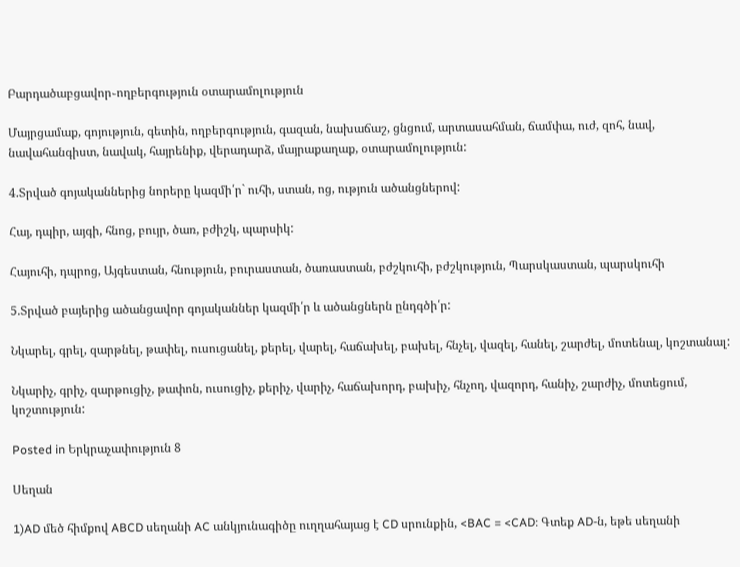Բարդածաբցավոր֊ողբերգություն օտարամոլություն

Մայրցամաք, գոյություն, գետին, ողբերգություն, գազան, նախաճաշ, ցնցում, արտասահման, ճամփա, ուժ, զոհ, նավ, նավահանգիստ, նավակ, հայրենիք, վերադարձ, մայրաքաղաք, օտարամոլություն:

4.Տրված գոյականներից նորերը կազմի՛ր` ուհի, ստան, ոց, ություն ածանցներով:

Հայ, դպիր, այգի, հնոց, բույր, ծառ, բժիշկ, պարսիկ:

Հայուհի, դպրոց, Այգեստան, հնություն, բուրաստան, ծառաստան, բժշկուհի, բժշկություն, Պարսկաստան, պարսկուհի

5.Տրված բայերից ածանցավոր գոյականներ կազմի՛ր և ածանցներն ընդգծի՛ր:

Նկարել, գրել, զարթնել, թափել, ուսուցանել, քերել, վարել, հաճախել, բախել, հնչել, վազել, հանել, շարժել, մոտենալ, կոշտանալ:

Նկարիչ, գրիչ, զարթուցիչ, թափոն, ուսուցիչ, քերիչ, վարիչ, հաճախորդ, բախիչ, հնչող, վազորդ, հանիչ, շարժիչ, մոտեցում, կոշտություն:

Posted in Երկրաչափություն 8

Սեղան

1)AD մեծ հիմքով ABCD սեղանի AC անկյունագիծը ուղղահայաց է CD սրունքին, <BAC = <CAD։ Գտեք AD-ն, եթե սեղանի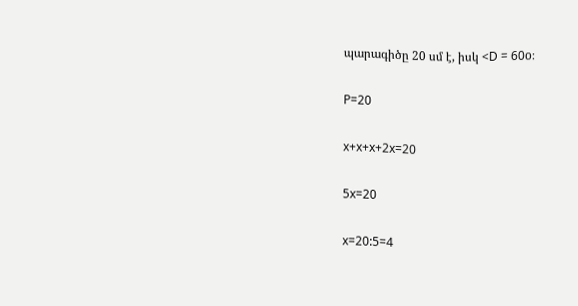պարագիծը 20 սմ է, իսկ <D = 60o։

P=20

x+x+x+2x=20

5x=20

x=20:5=4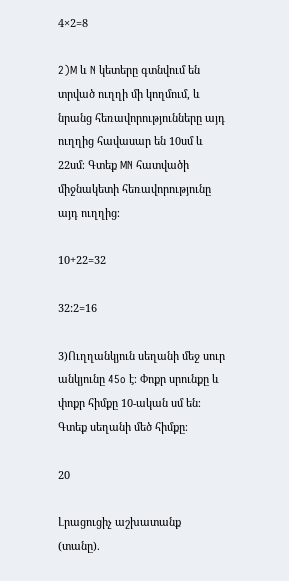4×2=8

2)M և N կետերը գտնվում են տրված ուղղի մի կողմում, և նրանց հեռավորությունները այդ ուղղից հավասար են 10սմ և 22սմ։ Գտեք MN հատվածի միջնակետի հեռավորությունը այդ ուղղից։

10+22=32

32:2=16

3)Ուղղանկյուն սեղանի մեջ սուր անկյունը 45o է։ Փոքր սրունքը և փոքր հիմքը 10-ական սմ են։ Գտեք սեղանի մեծ հիմքը։

20

Լրացուցիչ աշխատանք (տանը).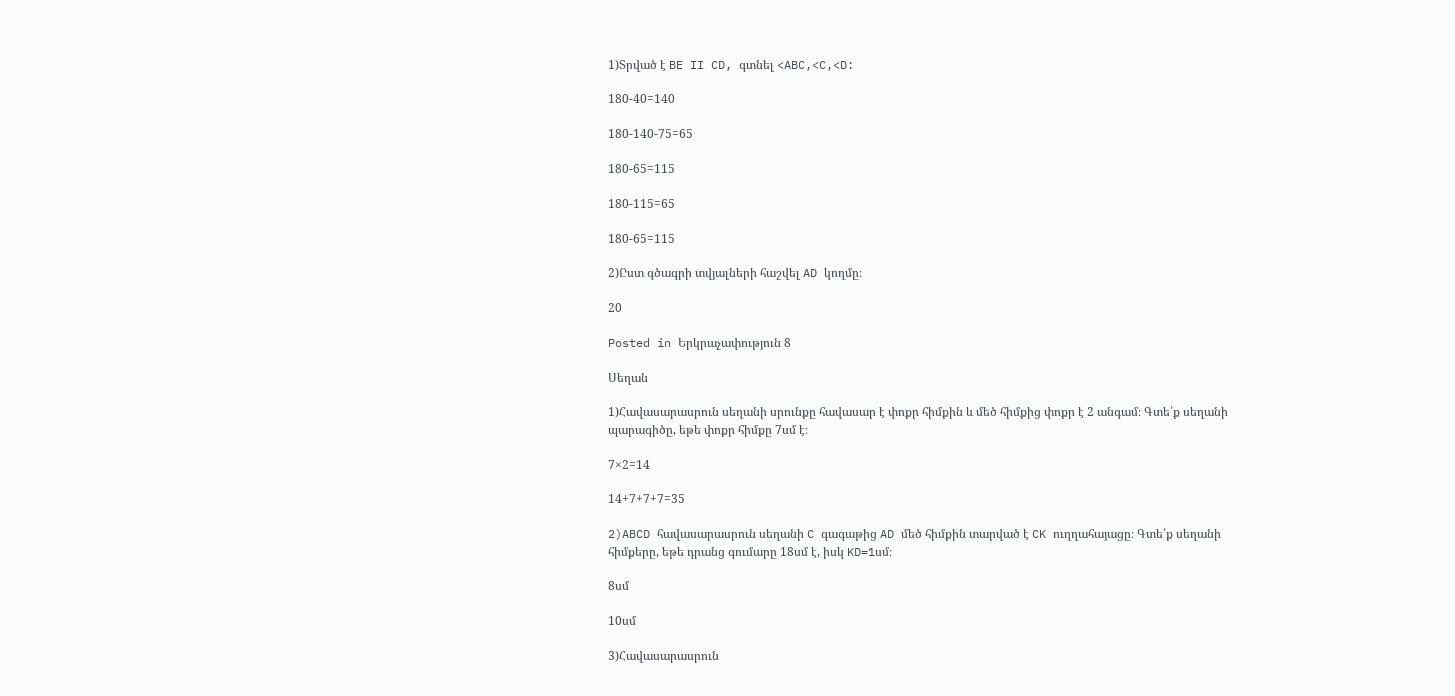1)Տրված է BE II CD, գտնել <ABC,<C,<D:

180-40=140

180-140-75=65

180-65=115

180-115=65

180-65=115

2)Ըստ գծագրի տվյալների հաշվել AD կողմը։

20

Posted in Երկրաչափություն 8

Սեղան

1)Հավասարասրուն սեղանի սրունքը հավասար է փոքր հիմքին և մեծ հիմքից փոքր է 2 անգամ։ Գտե՛ք սեղանի պարագիծը, եթե փոքր հիմքը 7սմ է։

7×2=14

14+7+7+7=35

2)ABCD հավասարասրուն սեղանի C գագաթից AD մեծ հիմքին տարված է CK ուղղահայացը։ Գտե՛ք սեղանի հիմքերը, եթե դրանց գումարը 18սմ է, իսկ KD=1սմ։

8սմ

10սմ

3)Հավասարասրուն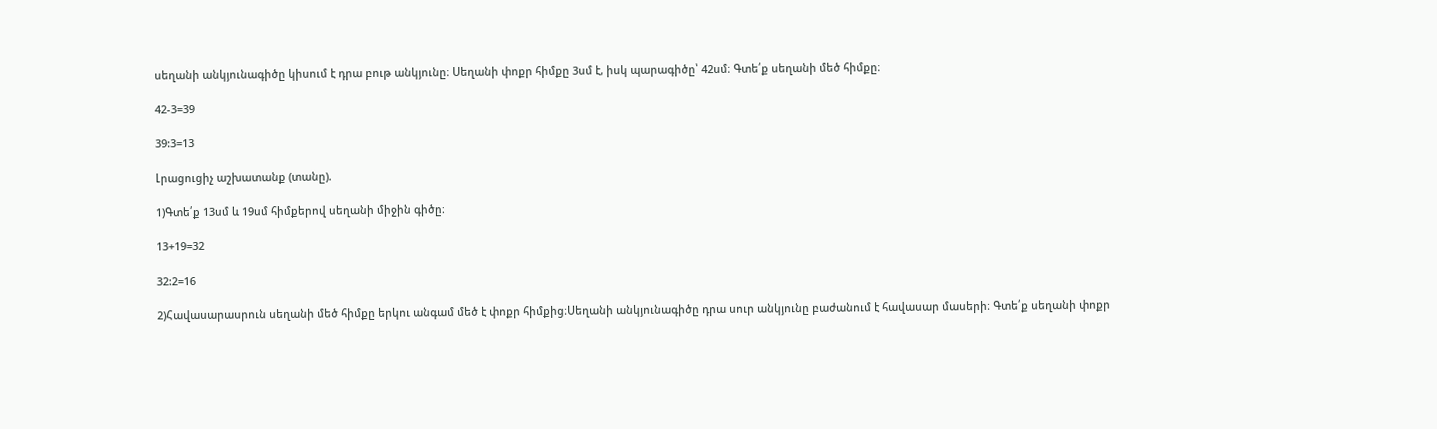սեղանի անկյունագիծը կիսում է դրա բութ անկյունը։ Սեղանի փոքր հիմքը 3սմ է, իսկ պարագիծը՝ 42սմ։ Գտե՛ք սեղանի մեծ հիմքը։

42-3=39

39:3=13

Լրացուցիչ աշխատանք (տանը).

1)Գտե՛ք 13սմ և 19սմ հիմքերով սեղանի միջին գիծը։

13+19=32

32:2=16

2)Հավասարասրուն սեղանի մեծ հիմքը երկու անգամ մեծ է փոքր հիմքից։Սեղանի անկյունագիծը դրա սուր անկյունը բաժանում է հավասար մասերի։ Գտե՛ք սեղանի փոքր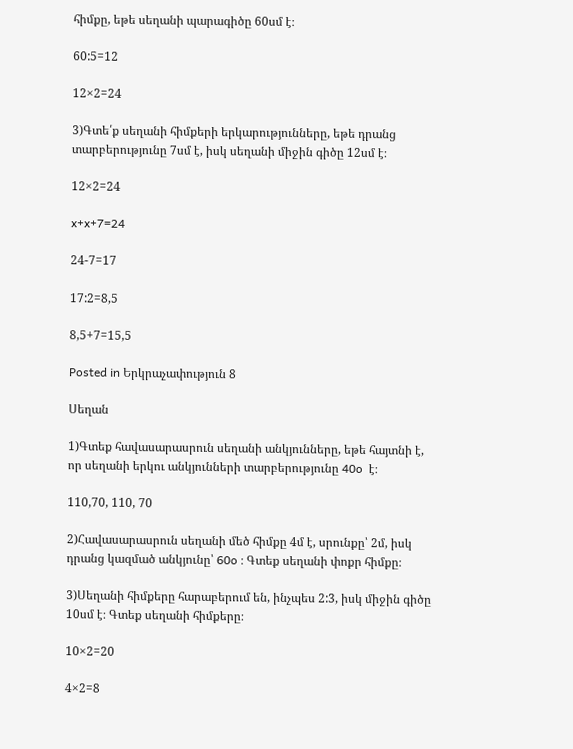հիմքը, եթե սեղանի պարագիծը 60սմ է։

60:5=12

12×2=24

3)Գտե՛ք սեղանի հիմքերի երկարությունները, եթե դրանց տարբերությունը 7սմ է, իսկ սեղանի միջին գիծը 12սմ է։

12×2=24

x+x+7=24

24-7=17

17:2=8,5

8,5+7=15,5

Posted in Երկրաչափություն 8

Սեղան

1)Գտեք հավասարասրուն սեղանի անկյունները, եթե հայտնի է, որ սեղանի երկու անկյունների տարբերությունը 40o  է։

110,70, 110, 70

2)Հավասարասրուն սեղանի մեծ հիմքը 4մ է, սրունքը՝ 2մ, իսկ դրանց կազմած անկյունը՝ 60o ։ Գտեք սեղանի փոքր հիմքը։

3)Սեղանի հիմքերը հարաբերում են, ինչպես 2:3, իսկ միջին գիծը 10սմ է։ Գտեք սեղանի հիմքերը։

10×2=20

4×2=8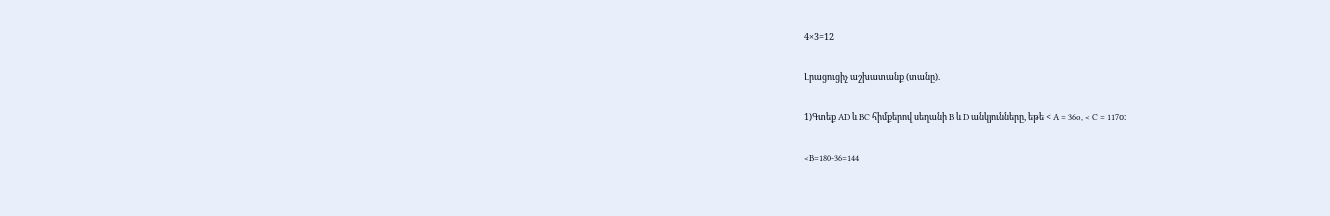4×3=12

Լրացուցիչ աշխատանք (տանը).

1)Գտեք AD և BC հիմքերով սեղանի B և D անկյունները, եթե < A = 36o, < C = 117o։

<B=180-36=144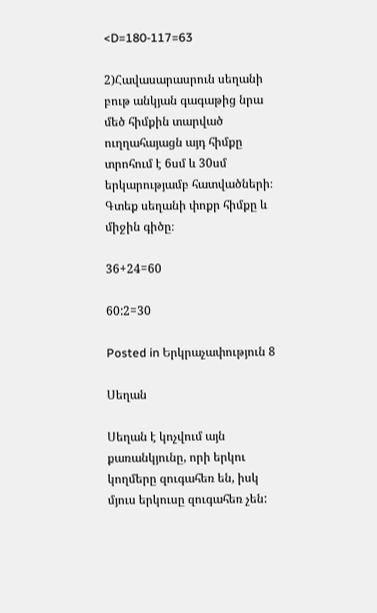<D=180-117=63

2)Հավասարասրուն սեղանի բութ անկյան գագաթից նրա մեծ հիմքին տարված ուղղահայացն այդ հիմքը տրոհում է 6սմ և 30սմ երկարությամբ հատվածների։ Գտեք սեղանի փոքր հիմքը և միջին գիծը։

36+24=60

60:2=30

Posted in Երկրաչափություն 8

Սեղան

Սեղան է կոչվում այն քառանկյունը, որի երկու կողմերը զուգահեռ են, իսկ մյուս երկուսը զուգահեռ չեն: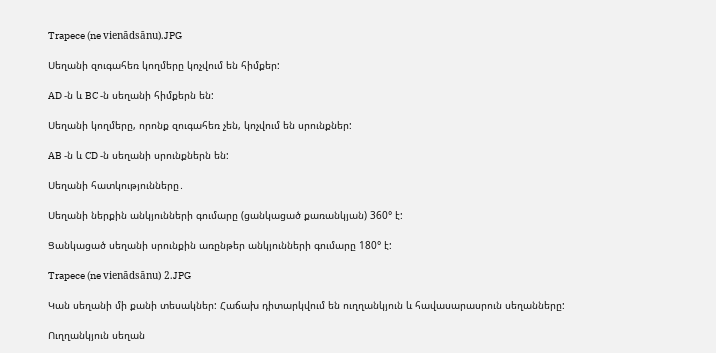Trapece (ne vienādsānu).JPG

Սեղանի զուգահեռ կողմերը կոչվում են հիմքեր:

AD -ն և BC -ն սեղանի հիմքերն են:

Սեղանի կողմերը, որոնք զուգահեռ չեն, կոչվում են սրունքներ:

AB -ն և CD -ն սեղանի սրունքներն են:

Սեղանի հատկությունները․

Սեղանի ներքին անկյունների գումարը (ցանկացած քառանկյան) 360° է:

Ցանկացած սեղանի սրունքին առընթեր անկյունների գումարը 180° է:

Trapece (ne vienādsānu) 2.JPG

Կան սեղանի մի քանի տեսակներ: Հաճախ դիտարկվում են ուղղանկյուն և հավասարասրուն սեղանները:

Ուղղանկյուն սեղան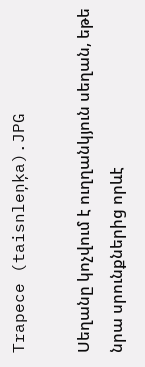Trapece (taisnleņķa).JPG

Սեղանը կոչվում է ուղղանկյուն սեղան, եթե նրա սրունքներից որևէ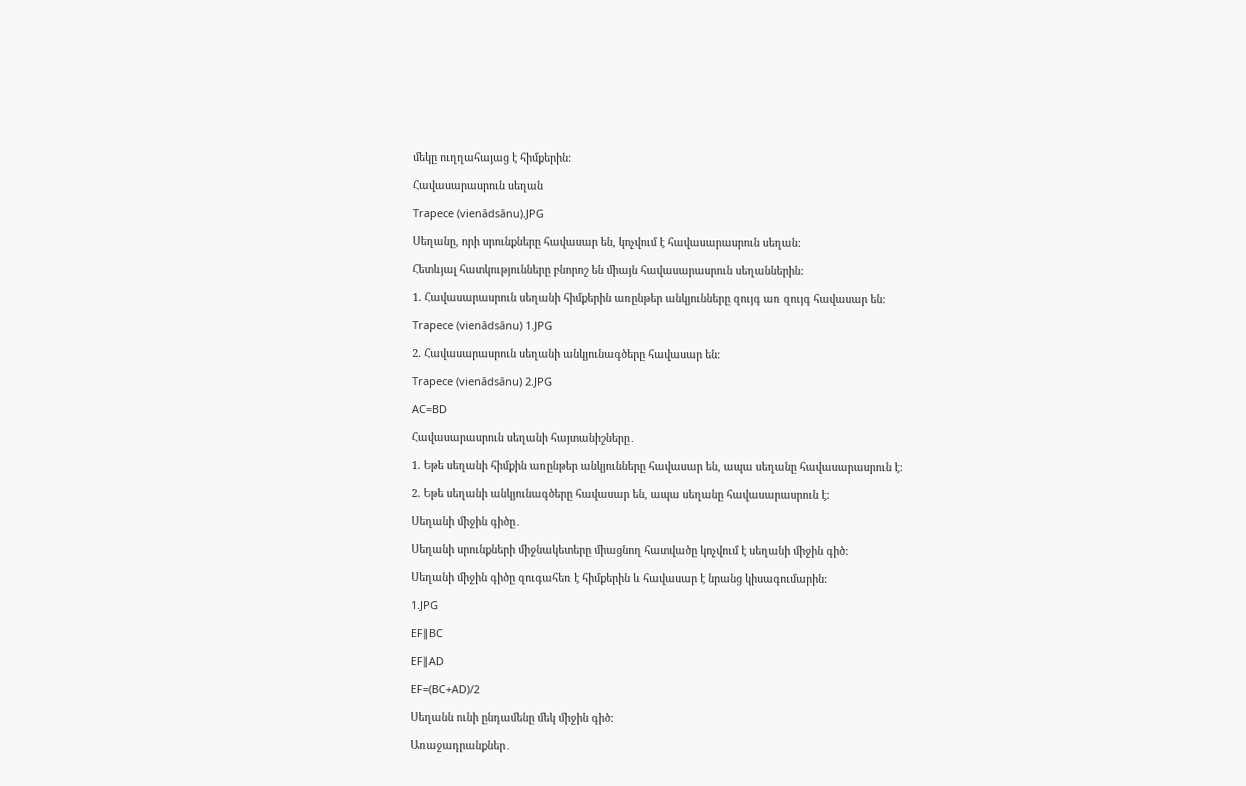մեկը ուղղահայաց է հիմքերին:

Հավասարասրուն սեղան

Trapece (vienādsānu).JPG

Սեղանը, որի սրունքները հավասար են, կոչվում է հավասարասրուն սեղան:

Հետևյալ հատկությունները բնորոշ են միայն հավասարասրուն սեղաններին:

1. Հավասարասրուն սեղանի հիմքերին առընթեր անկյունները զույգ առ զույգ հավասար են:

Trapece (vienādsānu) 1.JPG

2. Հավասարասրուն սեղանի անկյունագծերը հավասար են:

Trapece (vienādsānu) 2.JPG

AC=BD

Հավասարասրուն սեղանի հայտանիշները․

1. Եթե սեղանի հիմքին առընթեր անկյունները հավասար են, ապա սեղանը հավասարասրուն է:

2. Եթե սեղանի անկյունագծերը հավասար են, ապա սեղանը հավասարասրուն է:

Սեղանի միջին գիծը․

Սեղանի սրունքների միջնակետերը միացնող հատվածը կոչվում է սեղանի միջին գիծ:

Սեղանի միջին գիծը զուգահեռ է հիմքերին և հավասար է նրանց կիսագումարին:

1.JPG

EF∥BC

EF∥AD

EF=(BC+AD)/2

Սեղանն ունի ընդամենը մեկ միջին գիծ:

Առաջադրանքներ․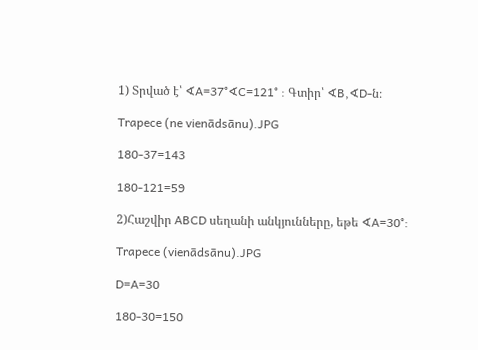1) Տրված է՝ ∢A=37°∢C=121° : Գտիր՝ ∢B,∢D-ն։

Trapece (ne vienādsānu).JPG

180-37=143

180-121=59

2)Հաշվիր ABCD սեղանի անկյունները, եթե ∢A=30°:

Trapece (vienādsānu).JPG

D=A=30

180-30=150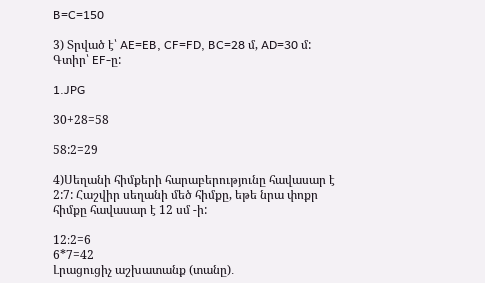B=C=150

3) Տրված է՝ AE=EB, CF=FD, BC=28 մ, AD=30 մ: Գտիր՝ EF-ը:

1.JPG

30+28=58

58:2=29

4)Սեղանի հիմքերի հարաբերությունը հավասար է 2:7: Հաշվիր սեղանի մեծ հիմքը, եթե նրա փոքր հիմքը հավասար է 12 սմ -ի:

12։2=6
6*7=42
Լրացուցիչ աշխատանք (տանը)․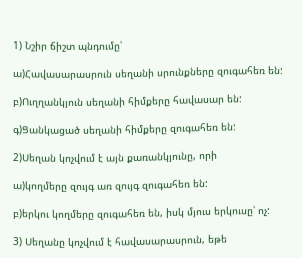1) Նշիր ճիշտ պնդումը՝

ա)Հավասարասրուն սեղանի սրունքները զուգահեռ են:

բ)Ուղղանկյուն սեղանի հիմքերը հավասար են:

գ)Ցանկացած սեղանի հիմքերը զուգահեռ են:

2)Սեղան կոչվում է այն քառանկյունը, որի

ա)կողմերը զույգ առ զույգ զուգահեռ են:

բ)երկու կողմերը զուգահեռ են, իսկ մյուս երկուսը՝ ոչ:

3) Սեղանը կոչվում է հավասարասրուն, եթե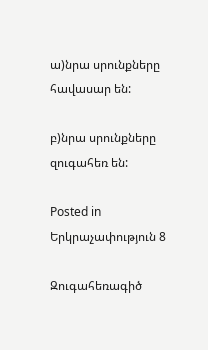ա)նրա սրունքները հավասար են:

բ)նրա սրունքները զուգահեռ են:

Posted in Երկրաչափություն 8

Զուգահեռագիծ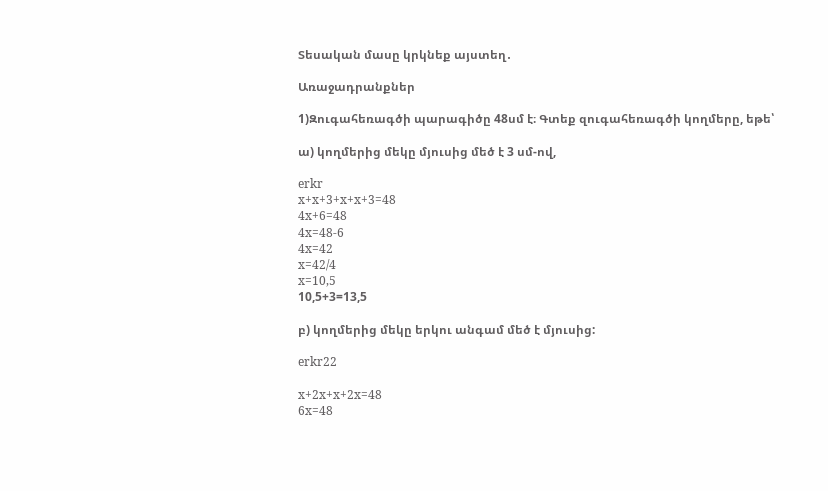Տեսական մասը կրկնեք այստեղ․

Առաջադրանքներ

1)Զուգահեռագծի պարագիծը 48սմ է։ Գտեք զուգահեռագծի կողմերը, եթե՝

ա) կողմերից մեկը մյուսից մեծ է 3 սմ-ով,

erkr
x+x+3+x+x+3=48
4x+6=48
4x=48-6
4x=42
x=42/4
x=10,5
10,5+3=13,5

բ) կողմերից մեկը երկու անգամ մեծ է մյուսից:

erkr22

x+2x+x+2x=48
6x=48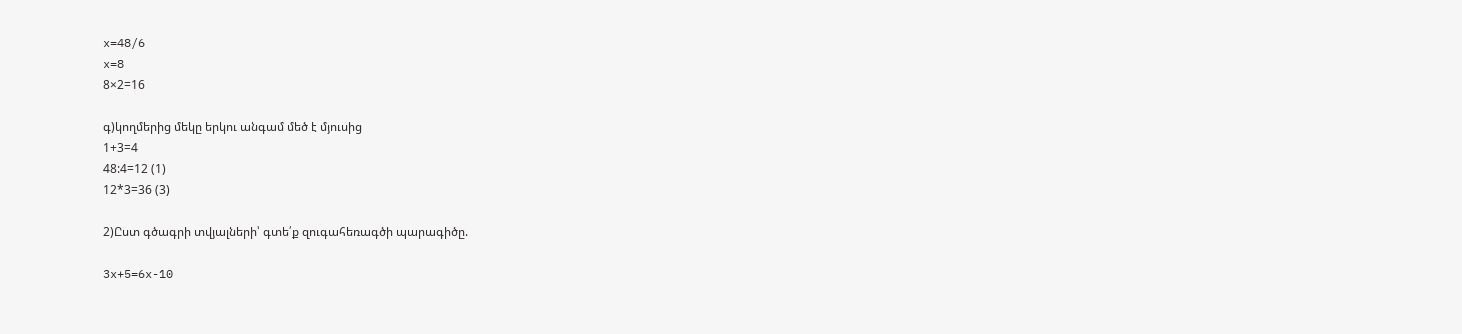x=48/6
x=8
8×2=16

գ)կողմերից մեկը երկու անգամ մեծ է մյուսից
1+3=4
48:4=12 (1)
12*3=36 (3)

2)Ըստ գծագրի տվյալների՝ գտե՛ք զուգահեռագծի պարագիծը.

3x+5=6x-10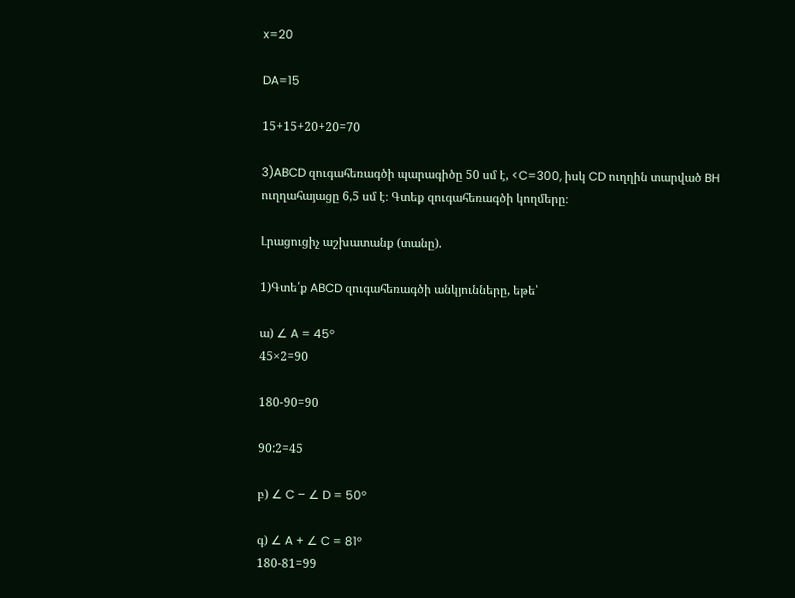x=20

DA=15

15+15+20+20=70

3)ABCD զուգահեռագծի պարագիծը 50 սմ է, <C=300, իսկ CD ուղղին տարված BH ուղղահայացը 6,5 սմ է։ Գտեք զուգահեռագծի կողմերը։

Լրացուցիչ աշխատանք (տանը).

1)Գտե՛ք ABCD զուգահեռագծի անկյունները, եթե՝

ա) ∠ A = 45°
45×2=90

180-90=90

90:2=45

բ) ∠ C – ∠ D = 50°

գ) ∠ A + ∠ C = 81°
180-81=99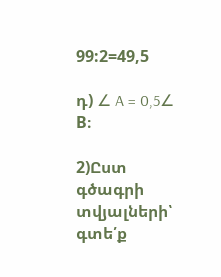99:2=49,5

դ) ∠ A = 0,5∠ B։

2)Ըստ գծագրի տվյալների՝ գտե՛ք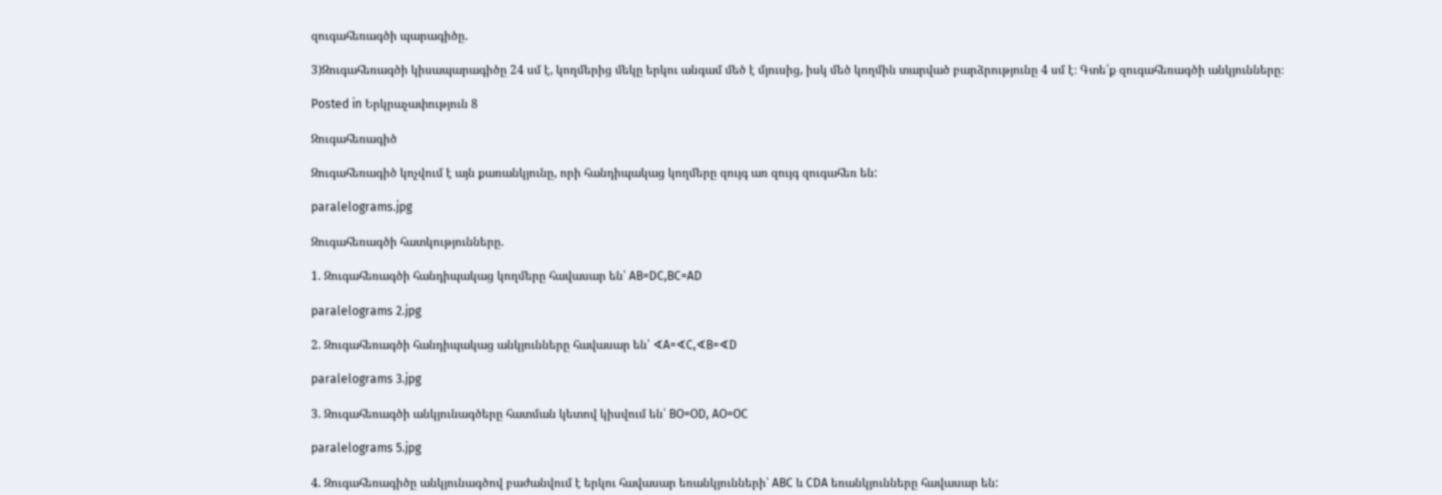զուգահեռագծի պարագիծը.

3)Զուգահեռագծի կիսապարագիծը 24 սմ է, կողմերից մեկը երկու անգամ մեծ է մյուսից, իսկ մեծ կողմին տարված բարձրությունը 4 սմ է։ Գտե՛ք զուգահեռագծի անկյունները։

Posted in Երկրաչափություն 8

Զուգահեռագիծ

Զուգահեռագիծ կոչվում է այն քառանկյունը, որի հանդիպակաց կողմերը զույգ առ զույգ զուգահեռ են:

paralelograms.jpg

Զուգահեռագծի հատկությունները.

1. Զուգահեռագծի հանդիպակաց կողմերը հավասար են՝ AB=DC,BC=AD

paralelograms 2.jpg

2. Զուգահեռագծի հանդիպակաց անկյունները հավասար են՝ ∢A=∢C,∢B=∢D

paralelograms 3.jpg

3. Զուգահեռագծի անկյունագծերը հատման կետով կիսվում են՝ BO=OD, AO=OC

paralelograms 5.jpg

4. Զուգահեռագիծը անկյունագծով բաժանվում է երկու հավասար եռանկյունների՝ ABC և CDA եռանկյունները հավասար են: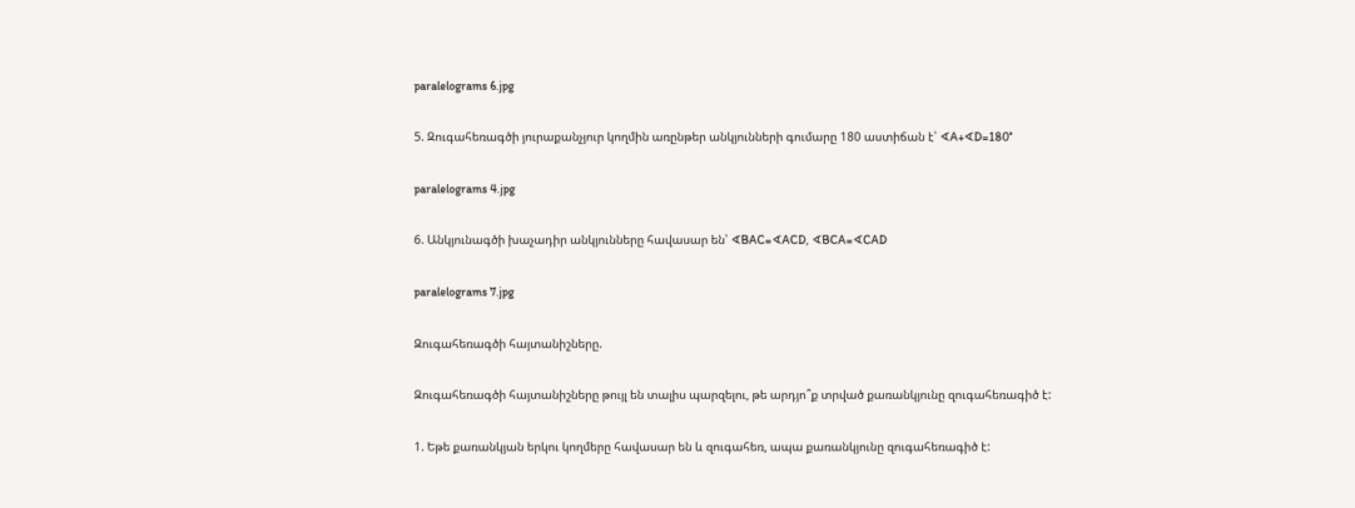paralelograms 6.jpg

5. Զուգահեռագծի յուրաքանչյուր կողմին առընթեր անկյունների գումարը 180 աստիճան է՝ ∢A+∢D=180°

paralelograms 4.jpg

6. Անկյունագծի խաչադիր անկյունները հավասար են՝ ∢BAC=∢ACD, ∢BCA=∢CAD

paralelograms 7.jpg

Զուգահեռագծի հայտանիշները.

Զուգահեռագծի հայտանիշները թույլ են տալիս պարզելու, թե արդյո՞ք տրված քառանկյունը զուգահեռագիծ է:

1. Եթե քառանկյան երկու կողմերը հավասար են և զուգահեռ, ապա քառանկյունը զուգահեռագիծ է: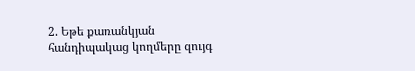2. Եթե քառանկյան հանդիպակաց կողմերը զույգ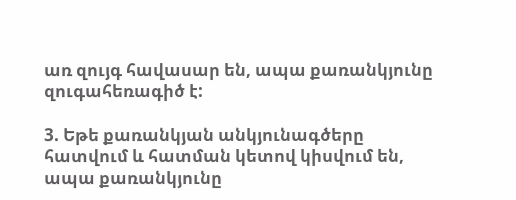առ զույգ հավասար են, ապա քառանկյունը զուգահեռագիծ է:

3. Եթե քառանկյան անկյունագծերը հատվում և հատման կետով կիսվում են, ապա քառանկյունը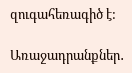զուգահեռագիծ է:

Առաջադրանքներ․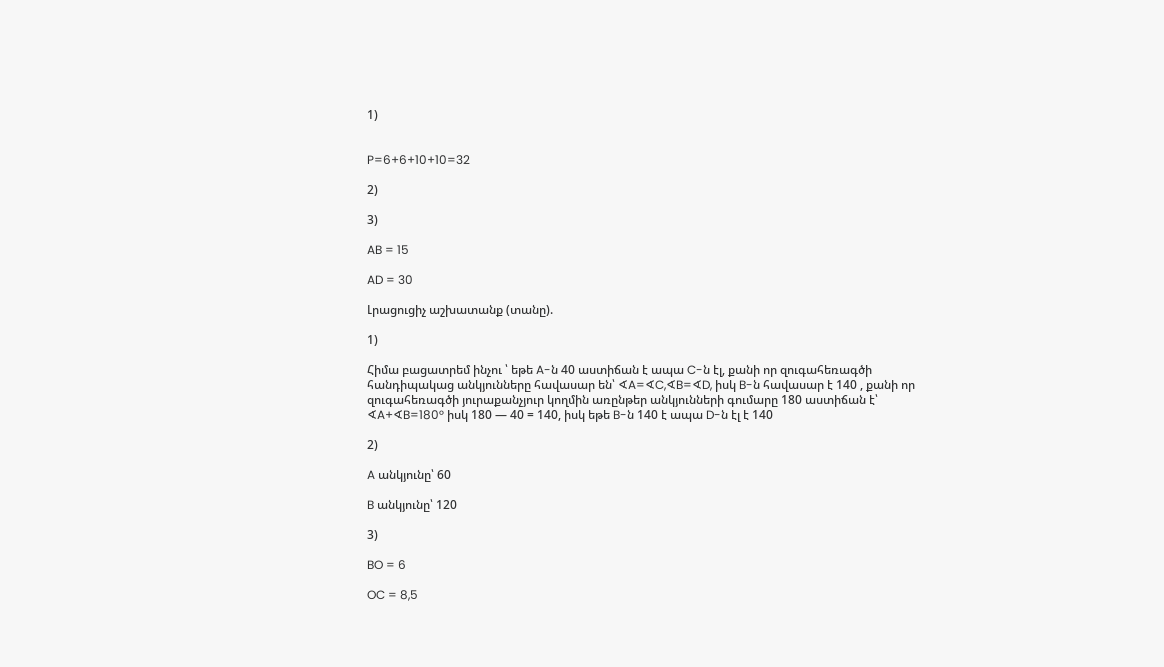1)


P=6+6+10+10=32

2)

3)

AB = 15

AD = 30

Լրացուցիչ աշխատանք (տանը).

1)

Հիմա բացատրեմ ինչու ՝ եթե A-ն 40 աստիճան է ապա C-ն էլ, քանի որ զուգահեռագծի հանդիպակաց անկյունները հավասար են՝ ∢A=∢C,∢B=∢D, իսկ B-ն հավասար է 140 , քանի որ զուգահեռագծի յուրաքանչյուր կողմին առընթեր անկյունների գումարը 180 աստիճան է՝ ∢A+∢B=180° իսկ 180 — 40 = 140, իսկ եթե B-ն 140 է ապա D-ն էլ է 140

2)

A անկյունը՝ 60

B անկյունը՝ 120

3)

BO = 6

OC = 8,5